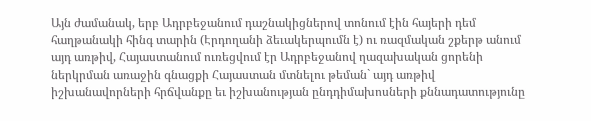Այն ժամանակ, երբ Ադրբեջանում դաշնակիցներով տոնում էին հայերի դեմ հաղթանակի հինգ տարին (Էրդողանի ձեւակերպումն է) ու ռազմական շքերթ անում այդ առթիվ, Հայաստանում ուռեցվում էր Ադրբեջանով ղազախական ցորենի ներկրման առաջին գնացքի Հայաստան մտնելու թեման` այդ առթիվ իշխանավորների հրճվանքը եւ իշխանության ընդդիմախոսների քննադատությունը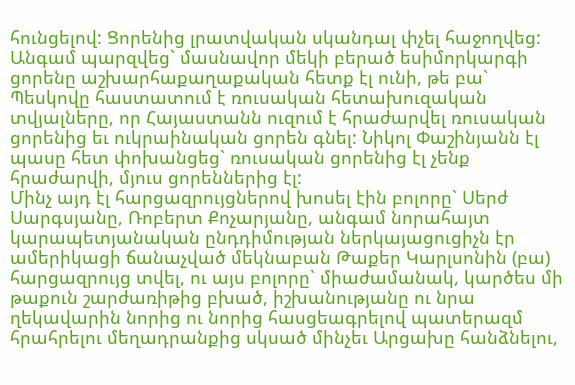հունցելով: Ցորենից լրատվական սկանդալ փչել հաջողվեց: Անգամ պարզվեց` մասնավոր մեկի բերած եսիմորկարգի ցորենը աշխարհաքաղաքական հետք էլ ունի, թե բա` Պեսկովը հաստատում է ռուսական հետախուզական տվյալները, որ Հայաստանն ուզում է հրաժարվել ռուսական ցորենից եւ ուկրաինական ցորեն գնել: Նիկոլ Փաշինյանն էլ պասը հետ փոխանցեց` ռուսական ցորենից էլ չենք հրաժարվի, մյուս ցորեններից էլ:
Մինչ այդ էլ հարցազրույցներով խոսել էին բոլորը` Սերժ Սարգսյանը, Ռոբերտ Քոչարյանը, անգամ նորահայտ կարապետյանական ընդդիմության ներկայացուցիչն էր ամերիկացի ճանաչված մեկնաբան Թաքեր Կարլսոնին (բա) հարցազրույց տվել, ու այս բոլորը` միաժամանակ, կարծես մի թաքուն շարժառիթից բխած, իշխանությանը ու նրա ղեկավարին նորից ու նորից հասցեագրելով պատերազմ հրահրելու մեղադրանքից սկսած մինչեւ Արցախը հանձնելու,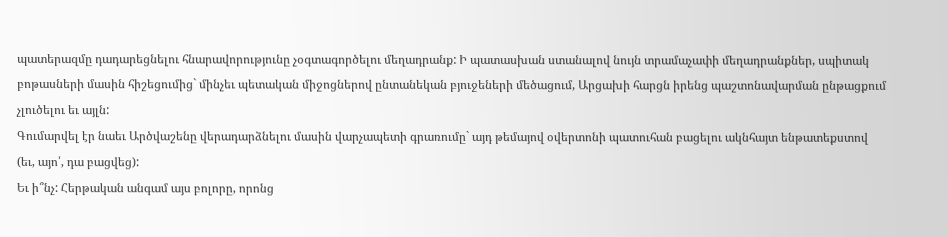պատերազմը դադարեցնելու հնարավորությունը չօգտագործելու մեղադրանք: Ի պատասխան ստանալով նույն տրամաչափի մեղադրանքներ, սպիտակ բոթասների մասին հիշեցումից` մինչեւ պետական միջոցներով ընտանեկան բյուջեների մեծացում, Արցախի հարցն իրենց պաշտոնավարման ընթացքում չլուծելու եւ այլն:
Գումարվել էր նաեւ Արծվաշենը վերադարձնելու մասին վարչապետի գրառումը` այդ թեմայով օվերտոնի պատուհան բացելու ակնհայտ ենթատեքստով (եւ, այո՛, դա բացվեց):
Եւ ի՞նչ: Հերթական անգամ այս բոլորը, որոնց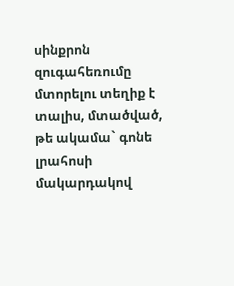սինքրոն զուգահեռումը մտորելու տեղիք է տալիս, մտածված, թե ակամա` գոնե լրահոսի մակարդակով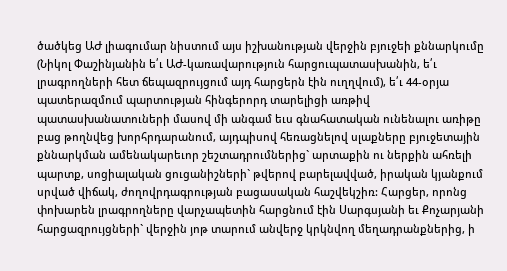ծածկեց ԱԺ լիագումար նիստում այս իշխանության վերջին բյուջեի քննարկումը (Նիկոլ Փաշինյանին ե՛ւ ԱԺ-կառավարություն հարցուպատասխանին, ե՛ւ լրագրողների հետ ճեպազրույցում այդ հարցերն էին ուղղվում), ե՛ւ 44-օրյա պատերազմում պարտության հինգերորդ տարելիցի առթիվ պատասխանատուների մասով մի անգամ եւս գնահատական ունենալու առիթը բաց թողնվեց խորհրդարանում, այդպիսով հեռացնելով սլաքները բյուջետային քննարկման ամենակարեւոր շեշտադրումներից` արտաքին ու ներքին ահռելի պարտք, սոցիալական ցուցանիշների` թվերով բարելավված, իրական կյանքում սրված վիճակ, ժողովրդագրության բացասական հաշվեկշիռ: Հարցեր, որոնց փոխարեն լրագրողները վարչապետին հարցնում էին Սարգսյանի եւ Քոչարյանի հարցազրույցների` վերջին յոթ տարում անվերջ կրկնվող մեղադրանքներից, ի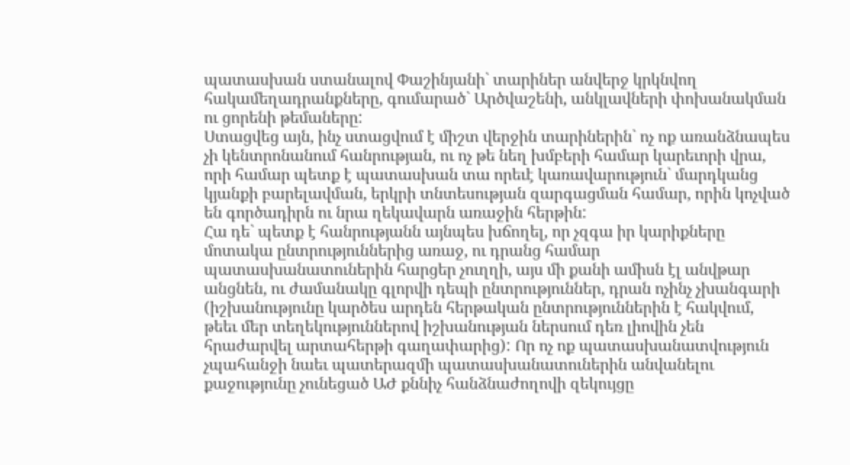պատասխան ստանալով Փաշինյանի` տարիներ անվերջ կրկնվող հակամեղադրանքները, գումարած` Արծվաշենի, անկլավների փոխանակման ու ցորենի թեմաները:
Ստացվեց այն, ինչ ստացվում է միշտ վերջին տարիներին` ոչ ոք առանձնապես չի կենտրոնանում հանրության, ու ոչ թե նեղ խմբերի համար կարեւորի վրա, որի համար պետք է պատասխան տա որեւէ կառավարություն` մարդկանց կյանքի բարելավման, երկրի տնտեսության զարգացման համար, որին կոչված են գործադիրն ու նրա ղեկավարն առաջին հերթին:
Հա դե` պետք է հանրությանն այնպես խճողել, որ չզգա իր կարիքները մոտակա ընտրություններից առաջ, ու դրանց համար պատասխանատուներին հարցեր չուղղի, այս մի քանի ամիսն էլ անվթար անցնեն, ու ժամանակը գլորվի դեպի ընտրություններ, դրան ոչինչ չխանգարի (իշխանությունը կարծես արդեն հերթական ընտրություններին է հակվում, թեեւ մեր տեղեկություններով իշխանության ներսում դեռ լիովին չեն հրաժարվել արտահերթի գաղափարից): Որ ոչ ոք պատասխանատվություն չպահանջի նաեւ պատերազմի պատասխանատուներին անվանելու քաջությունը չունեցած ԱԺ քննիչ հանձնաժողովի զեկույցը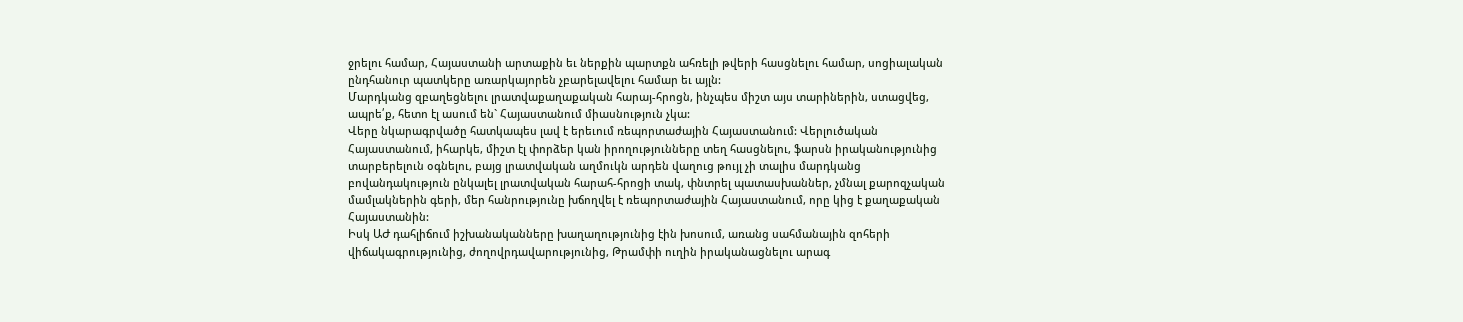ջրելու համար, Հայաստանի արտաքին եւ ներքին պարտքն ահռելի թվերի հասցնելու համար, սոցիալական ընդհանուր պատկերը առարկայորեն չբարելավելու համար եւ այլն:
Մարդկանց զբաղեցնելու լրատվաքաղաքական հարայ-հրոցն, ինչպես միշտ այս տարիներին, ստացվեց, ապրե՛ք, հետո էլ ասում են` Հայաստանում միասնություն չկա:
Վերը նկարագրվածը հատկապես լավ է երեւում ռեպորտաժային Հայաստանում: Վերլուծական Հայաստանում, իհարկե, միշտ էլ փորձեր կան իրողությունները տեղ հասցնելու, ֆարսն իրականությունից տարբերելուն օգնելու, բայց լրատվական աղմուկն արդեն վաղուց թույլ չի տալիս մարդկանց բովանդակություն ընկալել լրատվական հարահ-հրոցի տակ, փնտրել պատասխաններ, չմնալ քարոզչական մամլակներին գերի, մեր հանրությունը խճողվել է ռեպորտաժային Հայաստանում, որը կից է քաղաքական Հայաստանին:
Իսկ ԱԺ դահլիճում իշխանականները խաղաղությունից էին խոսում, առանց սահմանային զոհերի վիճակագրությունից, ժողովրդավարությունից, Թրամփի ուղին իրականացնելու արագ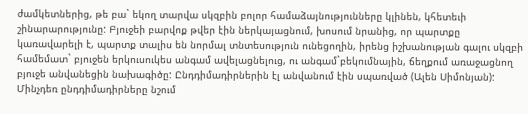ժամկետներից, թե բա` եկող տարվա սկզբին բոլոր համաձայնությունները կլինեն, կհետեւի շինարարությունը: Բյուջեի բարվոք թվեր էին ներկայացնում, խոսում նրանից, որ պարտքը կառավարելի է, պարտք տալիս են նորմալ տնտեսություն ունեցողին, իրենց իշխանության գալու սկզբի համեմատ` բյուջեն երկուսուկես անգամ ավելացնելուց, ու անգամ`բեկումնային, ճեղքում առաջացնող բյուջե անվանեցին նախագիծը: Ընդդիմադիրներին էլ անվանում էին սպառված (Ալեն Սիմոնյան):
Մինչդեռ ընդդիմադիրները նշում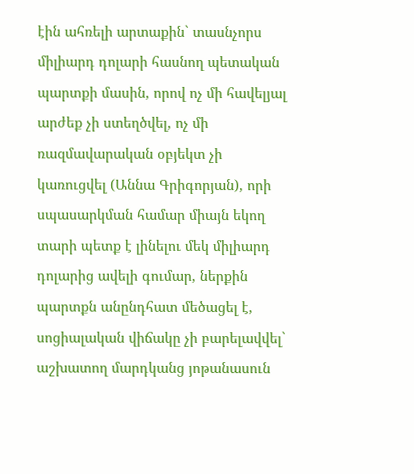էին ահռելի արտաքին` տասնչորս միլիարդ դոլարի հասնող պետական պարտքի մասին, որով ոչ մի հավելյալ արժեք չի ստեղծվել, ոչ մի ռազմավարական օբյեկտ չի կառուցվել (Աննա Գրիգորյան), որի սպասարկման համար միայն եկող տարի պետք է լինելու մեկ միլիարդ դոլարից ավելի գումար, ներքին պարտքն անընդհատ մեծացել է, սոցիալական վիճակը չի բարելավվել` աշխատող մարդկանց յոթանասուն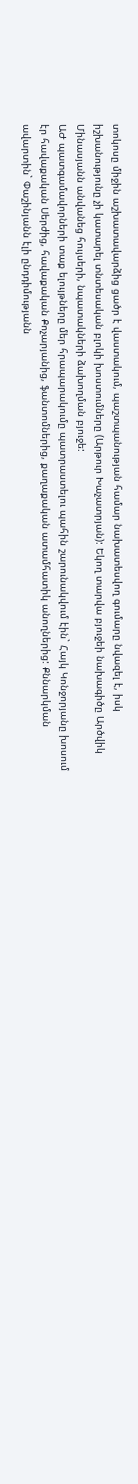տոկոսը միջին աշխատավարձից ցածր է վաստակում, պաշտպանության համար նախատեսվող գումարը նվազել է, իսկ իշխանությունը չի կատարել տնտեսական բլոկի խոստումները (Արթուր Խաչատրյան): Եկող տարվա բյուջեի նախագիծը Արծվիկ Մինասյանն անվանեց հույսերի, նպատակների ձախողման բյուջե:
ԱԺ պատգամավորների տաք ելույթները մեր հրապարակումը պատրաստելու պահին շարունակվում էին` Հայկ Կոնջորյանը խոսում էր հավաքական Սերժից, հավաքական Քոչարյանից, ֆանտոմներից, քաղաքական ատամհատիկ անողներից: Քննարկման ավարտին` Փաշինյանն էլի ընդդիմությանն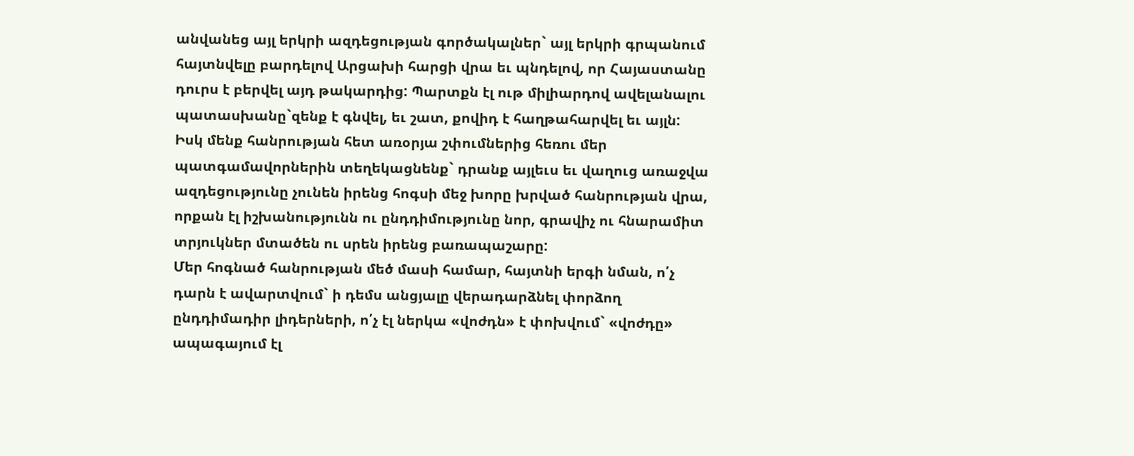անվանեց այլ երկրի ազդեցության գործակալներ` այլ երկրի գրպանում հայտնվելը բարդելով Արցախի հարցի վրա եւ պնդելով, որ Հայաստանը դուրս է բերվել այդ թակարդից: Պարտքն էլ ութ միլիարդով ավելանալու պատասխանը`զենք է գնվել, եւ շատ, քովիդ է հաղթահարվել եւ այլն:
Իսկ մենք հանրության հետ առօրյա շփումներից հեռու մեր պատգամավորներին տեղեկացնենք` դրանք այլեւս եւ վաղուց առաջվա ազդեցությունը չունեն իրենց հոգսի մեջ խորը խրված հանրության վրա, որքան էլ իշխանությունն ու ընդդիմությունը նոր, գրավիչ ու հնարամիտ տրյուկներ մտածեն ու սրեն իրենց բառապաշարը:
Մեր հոգնած հանրության մեծ մասի համար, հայտնի երգի նման, ո՛չ դարն է ավարտվում` ի դեմս անցյալը վերադարձնել փորձող ընդդիմադիր լիդերների, ո՛չ էլ ներկա «վոժդն» է փոխվում` «վոժդը» ապագայում էլ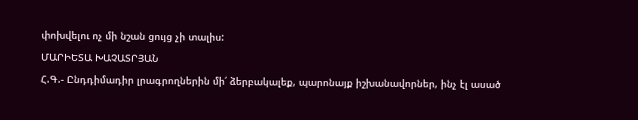փոխվելու ոչ մի նշան ցույց չի տալիս:
ՄԱՐԻԵՏԱ ԽԱՉԱՏՐՅԱՆ
Հ.Գ.- Ընդդիմադիր լրագրողներին մի՛ ձերբակալեք, պարոնայք իշխանավորներ, ինչ էլ ասած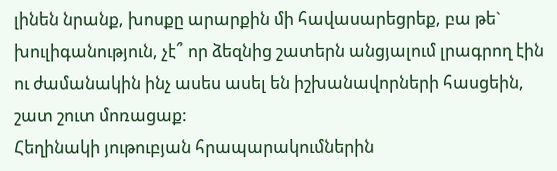լինեն նրանք, խոսքը արարքին մի հավասարեցրեք, բա թե` խուլիգանություն, չէ՞ որ ձեզնից շատերն անցյալում լրագրող էին ու ժամանակին ինչ ասես ասել են իշխանավորների հասցեին, շատ շուտ մոռացաք:
Հեղինակի յութուբյան հրապարակումներին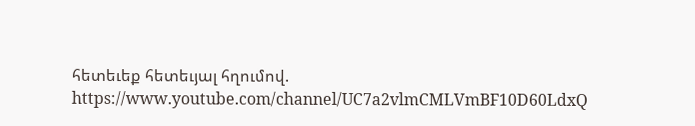հետեւեք հետեւյալ հղումով. https://www.youtube.com/channel/UC7a2vlmCMLVmBF10D60LdxQ